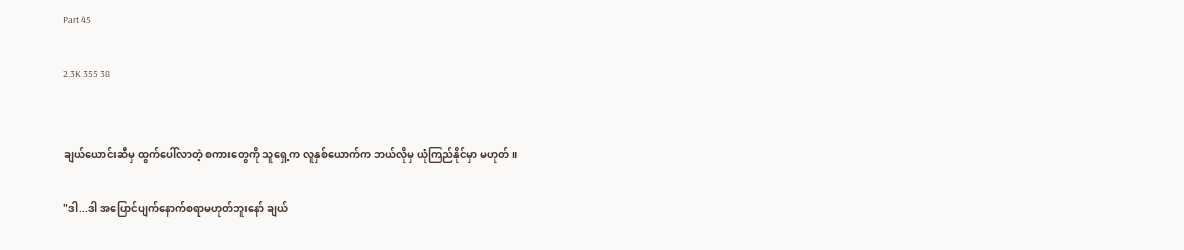Part 45

2.3K 355 38


ချယ်ယောင်းဆီမှ ထွက်ပေါ်လာတဲ့ စကားတွေကို သူရှေ့က လူနှစ်ယောက်က ဘယ်လိုမှ ယုံကြည်နိုင်မှာ မဟုတ်။

"ဒါ...ဒါ အပြောင်ပျက်နောက်စရာမဟုတ်ဘူးနော် ချယ်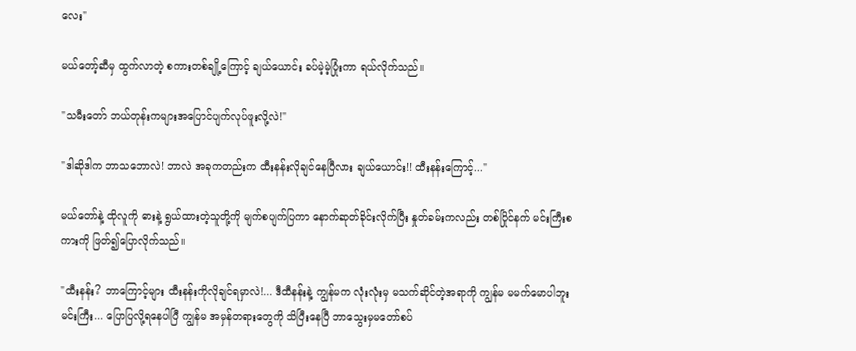လေး"

မယ်တော့်ဆီမှ ထွက်လာတဲ့ စကားတစ်ချို့ကြောင့် ချယ်ယောင်း ခပ်မဲ့မဲ့ပြုံးကာ ရယ်လိုက်သည်။

"သမီးတော် ဘယ်တုန်းကများအပြောင်ပျက်လုပ်ဖူးလို့လဲ!"

"ဒါဆိုဒါက ဘာသဘောလဲ! ဘာလဲ အခုကတည်းက ထီးနန်းလိုချင်နေပြီလား ချယ်ယောင်း!! ထီးနန်းကြောင့်..."

မယ်တော်နဲ့ ထိုလူကို ဓားနဲ့ ရွယ်ထားတဲ့သူတို့ကို မျက်စပျက်ပြကာ နောက်ဆုတ်ခိုင်းလိုက်ပြီး နှုတ်ခမ်းကလည်း တစ်ပြိုင်နက် မင်းကြီးစကားကို ဖြတ်၍ပြောလိုက်သည်။

"ထီးနန်း? ဘာကြောင့်များ ထီးနန်းကိုလိုချင်ရမှာလဲ!... ဒီထီနန်းနဲ့ ကျွန်မက လုံးလုံးမှ မသက်ဆိုင်တဲ့အရာကို ကျွန်မ မမက်မောပါဘူး မင်းကြီး... ပြောပြလို့ရနေပါပြီ ကျွန်မ အမှန်တရားတွေကို သိပြီးနေပြီ ဘာသွေးမှမတော်စပ်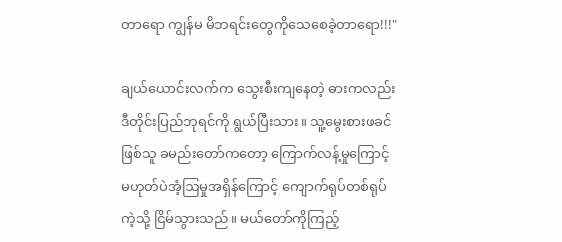တာရော ကျွန်မ မိဘရင်းတွေကိုသေစေခဲ့တာရော!!!"

ချယ်ယောင်းလက်က သွေးစီးကျနေတဲ့ ဓားကလည်း ဒီတိုင်းပြည်ဘုရင်ကို ရွယ်ပြီးသား။ သူ့မွေးစားဖခင်ဖြစ်သူ ခမည်းတော်ကတော့ ကြောက်လန့်မှုကြောင့် မဟုတ်ပဲအံ့ဩမှုအရှိန်ကြောင့် ကျောက်ရုပ်တစ်ရုပ်ကဲ့သို့ ငြိမ်သွားသည်။ မယ်တော်ကိုကြည့်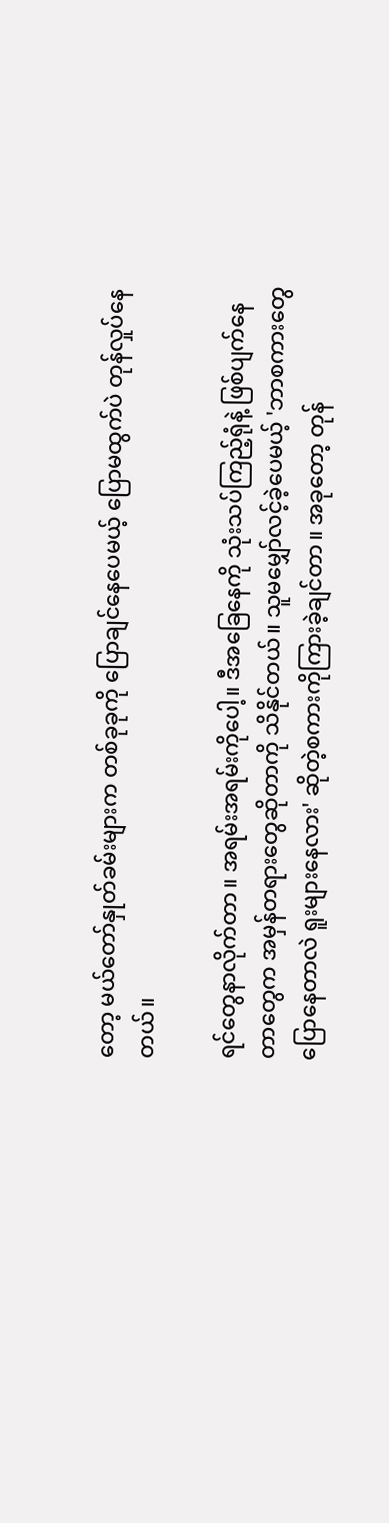တော့ မယ်တော်နှုတ်ခမ်းများက တစ်ခုခုကို ပြောချင်နေပေမယ့် ပြောမထွက်ပဲ တုန်လှုပ်နေတယ်။

ရင်တွေနာလိုက်တာ။ အရမ်းအရမ်းကိုပေါ့။ ဒီအခြေနေကို သုံးသပ်ကြည့်ရုံနဲ့ ဖြစ်ပျက်နေတာတွေက အမှန်တရားတွေဆိုတာကို သိနိုင်တယ်။ သူမမျှော်လင့်ခဲ့ပေမယ့် 'ဘာစကားတွေပြောနေတာလဲ ရူးများနေလား' ဆိုတဲ့စကားကိုကြားခဲ့ချင်တာ။ အခုတော့ တုန်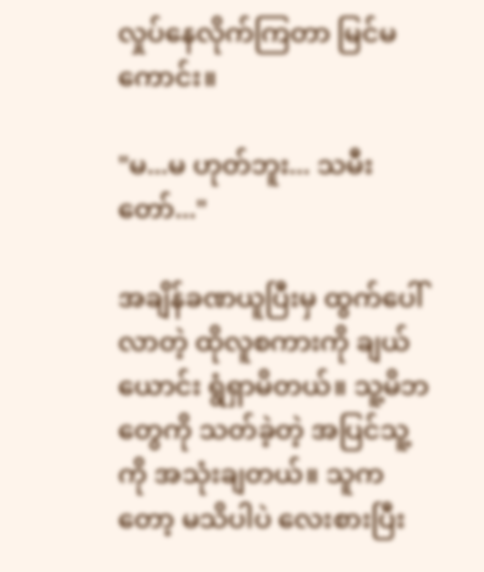လှုပ်နေလိုက်ကြတာ မြင်မကောင်း။

"မ...မ ဟုတ်ဘူး... သမီးတော်..."

အချိန်ခဏယူပြီးမှ ထွက်ပေါ်လာတဲ့ ထိုလူစကားကို ချယ်ယောင်း ရွံရှာမိတယ်။ သူ့မိဘတွေကို သတ်ခဲ့တဲ့ အပြင်သူ့ကို အသုံးချတယ်။ သူကတော့ မသိပါပဲ လေးစားပြီး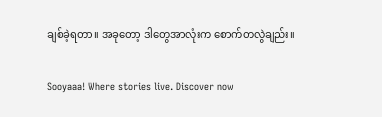ချစ်ခဲ့ရတာ။ အခုတော့ ဒါတွေအာလုံးက စောက်တလွဲချည်း။

Sooyaaa! Where stories live. Discover now